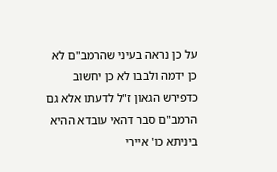על כן נראה בעיני שהרמב"ם לא כן ידמה ולבבו לא כן יחשוב כדפירש הגאון ז"ל לדעתו אלא גם הרמב"ם סבר דהאי עובדא ההיא ביניתא כו' איירי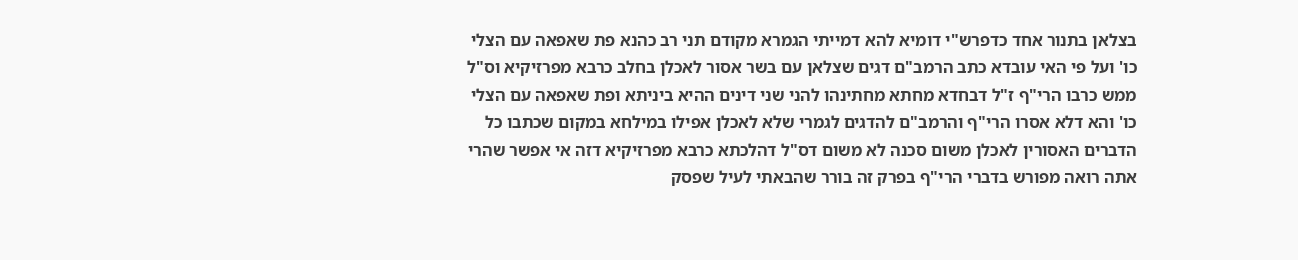בצלאן בתנור אחד כדפרש"י דומיא להא דמייתי הגמרא מקודם תני רב כהנא פת שאפאה עם הצלי כו' ועל פי האי עובדא כתב הרמב"ם דגים שצלאן עם בשר אסור לאכלן בחלב כרבא מפרזיקיא וס"ל ממש כרבו הרי"ף ז"ל דבחדא מחתא מחתינהו להני שני דינים ההיא ביניתא ופת שאפאה עם הצלי כו' והא דלא אסרו הרי"ף והרמב"ם להדגים לגמרי שלא לאכלן אפילו במילחא במקום שכתבו כל הדברים האסורין לאכלן משום סכנה לא משום דס"ל דהלכתא כרבא מפרזיקיא דזה אי אפשר שהרי אתה רואה מפורש בדברי הרי"ף בפרק זה בורר שהבאתי לעיל שפסק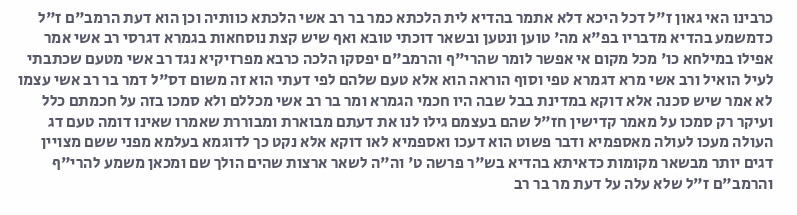כרבינו האי גאון ז"ל דכל היכא דלא אתמר בהדיא לית הלכתא כמר בר רב אשי הלכתא כוותיה וכן הוא דעת הרמב"ם ז"ל כדמשמע בהדיא מדבריו בפ"א מה' טוען ונטען ובשאר דוכתי טובא ואף שיש קצת נוסחאות בגמרא דגרסי רב אשי אמר אפילו במילחא כו' מכל מקום אי אפשר לומר שהרי"ף והרמב"ם יפסקו הלכה כרבא מפרזיקיא נגד רב אשי מטעם שכתבתי לעיל הואיל ורב אשי מרא דגמרא טפי וסוף הוראה הוא אלא טעם שלהם לפי דעתי הוא זה משום דס"ל דמר בר רב אשי עצמו לא אמר שיש סכנה אלא דוקא במדינת בבל שבה היו חכמי הגמרא ומר בר רב אשי מכללם ולא סמכו בזה על חכמתם כלל ועיקר רק סמכו על מאמר קדישין חז"ל שהם בעצמם גילו לנו את דעתם מבוארת ומבוררת שאמרו שאינו דומה טעם דג העולה מעכו לעולה מאספמיא ודבר פשוט הוא דעכו ואספמיא לאו דוקא אלא נקט כך לדוגמא בעלמא מפני ששם מצויין דגים יותר מבשאר מקומות כדאיתא בהדיא בש"ר פרשה ט' וה"ה לשאר ארצות שהים הולך שם ומכאן משמע להרי"ף והרמב"ם ז"ל שלא עלה על דעת מר בר רב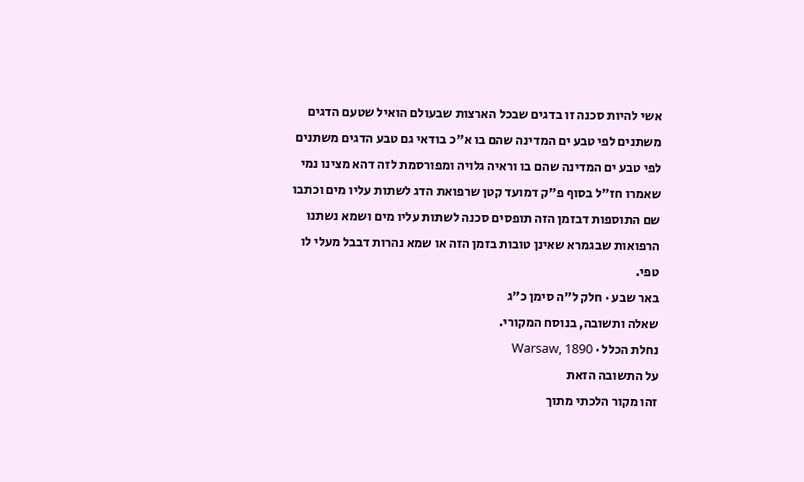אשי להיות סכנה זו בדגים שבכל הארצות שבעולם הואיל שטעם הדגים משתנים לפי טבע ים המדינה שהם בו א"כ בודאי גם טבע הדגים משתנים לפי טבע ים המדינה שהם בו וראיה גלויה ומפורסמת לזה דהא מצינו נמי שאמרו חז"ל בסוף פ"ק דמועד קטן שרפואת הדג לשתות עליו מים וכתבו שם התוספות דבזמן הזה תופסים סכנה לשתות עליו מים ושמא נשתנו הרפואות שבגמרא שאינן טובות בזמן הזה או שמא נהרות דבבל מעלי לו טפי.
באר שבע · חלק ל״ה סימן כ״ג
שאלה ותשובה, בנוסח המקורי.
נחלת הכלל · Warsaw, 1890
על התשובה הזאת
זהו מקור הלכתי מתוך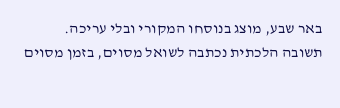באר שבע, מוצג בנוסחו המקורי ובלי עריכה. תשובה הלכתית נכתבה לשואל מסוים, בזמן מסוים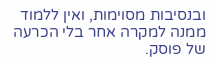ובנסיבות מסוימות, ואין ללמוד ממנה למקרה אחר בלי הכרעה של פוסק.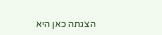הצגתה כאן היא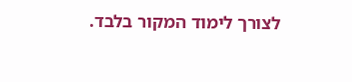לצורך לימוד המקור בלבד.